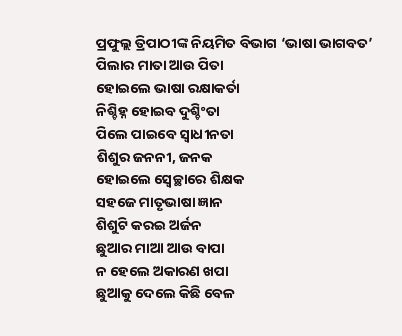ପ୍ରଫୁଲ୍ଲ ତ୍ରିପାଠୀଙ୍କ ନିୟମିତ ବିଭାଗ ‘ଭାଷା ଭାଗବତ’
ପିଲାର ମାତା ଆଉ ପିତା
ହୋଇଲେ ଭାଷା ରକ୍ଷାକର୍ତା
ନିଶ୍ଚିହ୍ନ ହୋଇବ ଦୁଶ୍ଚିଂତା
ପିଲେ ପାଇବେ ସ୍ବାଧୀନତା
ଶିଶୁର ଜନନୀ, ଜନକ
ହୋଇଲେ ସ୍ବେଚ୍ଛାରେ ଶିକ୍ଷକ
ସହଜେ ମାତୃଭାଷା ଜ୍ଞାନ
ଶିଶୁଟି କରଇ ଅର୍ଜନ
ଛୁଆର ମାଆ ଆଉ ବାପା
ନ ହେଲେ ଅକାରଣ ଖପା
ଛୁଆକୁ ଦେଲେ କିଛି ବେଳ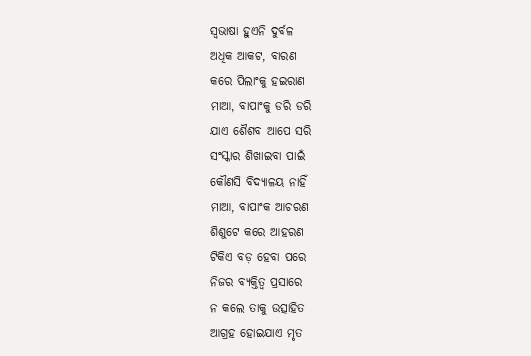ସ୍ବଭାଷା ହୁଏନି ଦୁର୍ବଳ
ଅଧିକ ଆକଟ, ବାରଣ
କରେ ପିଲାଂକୁ ହଇରାଣ
ମାଆ, ବାପାଂକୁ ଡରି ଡରି
ଯାଏ ଶୈଶବ ଆପେ ସରି
ସଂସ୍କାର ଶିଖାଇବା ପାଇଁ
କୌଣସି ବିଦ୍ୟାଳୟ ନାହିଁ
ମାଆ, ବାପାଂକ ଆଚରଣ
ଶିଶୁଟେ କରେ ଆହରଣ
ଟିକିଏ ବଡ଼ ହେବା ପରେ
ନିଜର ବ୍ୟକ୍ତିତ୍ୱ ପ୍ରସାରେ
ନ କଲେ ତାକୁ ଉତ୍ସାହିତ
ଆଗ୍ରହ ହୋଇଯାଏ ମୃତ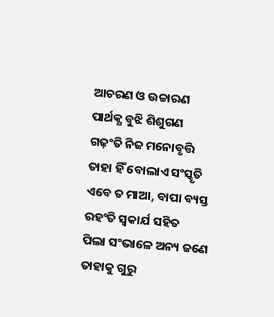ଆଚରଣ ଓ ଉଚ୍ଚାରଣ
ପାର୍ଥକ୍ଯ ବୁଝି ଶିଶୁଗଣ
ଗଢ଼ଂତି ନିଜ ମନୋବୃତ୍ତି
ତାହା ହିଁ ବୋଲାଏ ସଂସ୍କୃତି
ଏବେ ତ ମାଆ, ବାପା ବ୍ୟସ୍ତ
ରହଂତି ସ୍ବକାର୍ଯ ସହିତ
ପିଲା ସଂଭାଳେ ଅନ୍ୟ ଜଣେ
ତାହାକୁ ଗୁରୁ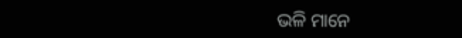ଭଳି ମାନେ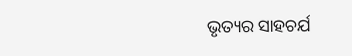ଭୃତ୍ୟର ସାହଚର୍ଯ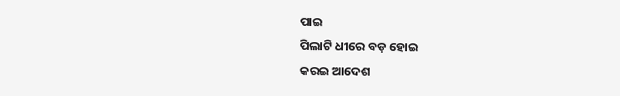ପାଇ
ପିଲାଟି ଧୀରେ ବଡ଼ ହୋଇ
କରଇ ଆଦେଶ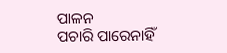ପାଳନ
ପଚାରି ପାରେନାହିଁ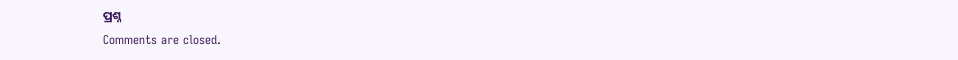ପ୍ରଶ୍ନ
Comments are closed.